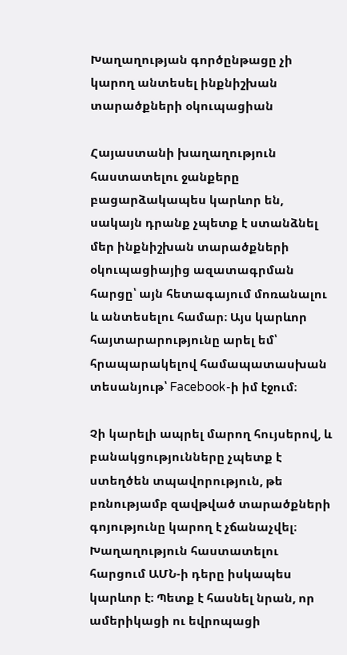Խաղաղության գործընթացը չի կարող անտեսել ինքնիշխան տարածքների օկուպացիան

Հայաստանի խաղաղություն հաստատելու ջանքերը բացարձակապես կարևոր են, սակայն դրանք չպետք է ստանձնել մեր ինքնիշխան տարածքների օկուպացիայից ազատագրման հարցը՝ այն հետագայում մոռանալու և անտեսելու համար։ Այս կարևոր հայտարարությունը արել եմ՝ հրապարակելով համապատասխան տեսանյութ՝ Facebook-ի իմ էջում։

Չի կարելի ապրել մարող հույսերով, և բանակցությունները չպետք է ստեղծեն տպավորություն, թե բռնությամբ զավթված տարածքների գոյությունը կարող է չճանաչվել։ Խաղաղություն հաստատելու հարցում ԱՄՆ-ի դերը իսկապես կարևոր է։ Պետք է հասնել նրան, որ ամերիկացի ու եվրոպացի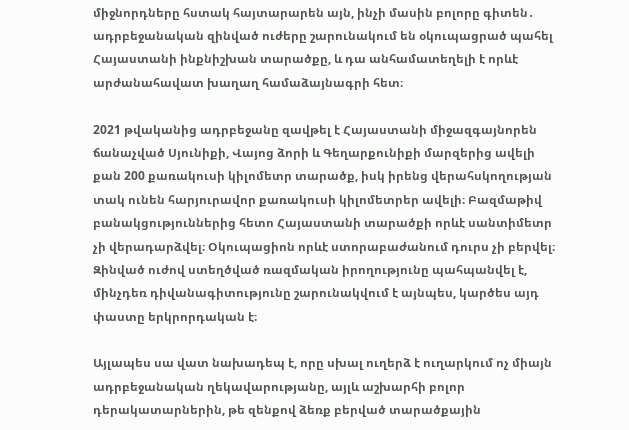միջնորդները հստակ հայտարարեն այն, ինչի մասին բոլորը գիտեն․ ադրբեջանական զինված ուժերը շարունակում են օկուպացրած պահել Հայաստանի ինքնիշխան տարածքը, և դա անհամատեղելի է որևէ արժանահավատ խաղաղ համաձայնագրի հետ։

2021 թվականից ադրբեջանը զավթել է Հայաստանի միջազգայնորեն ճանաչված Սյունիքի, Վայոց ձորի և Գեղարքունիքի մարզերից ավելի քան 200 քառակուսի կիլոմետր տարածք, իսկ իրենց վերահսկողության տակ ունեն հարյուրավոր քառակուսի կիլոմետրեր ավելի։ Բազմաթիվ բանակցություններից հետո Հայաստանի տարածքի որևէ սանտիմետր չի վերադարձվել։ Օկուպացիոն որևէ ստորաբաժանում դուրս չի բերվել։ Զինված ուժով ստեղծված ռազմական իրողությունը պահպանվել է, մինչդեռ դիվանագիտությունը շարունակվում է այնպես, կարծես այդ փաստը երկրորդական է։

Այլապես սա վատ նախադեպ է, որը սխալ ուղերձ է ուղարկում ոչ միայն ադրբեջանական ղեկավարությանը, այլև աշխարհի բոլոր դերակատարներին, թե զենքով ձեռք բերված տարածքային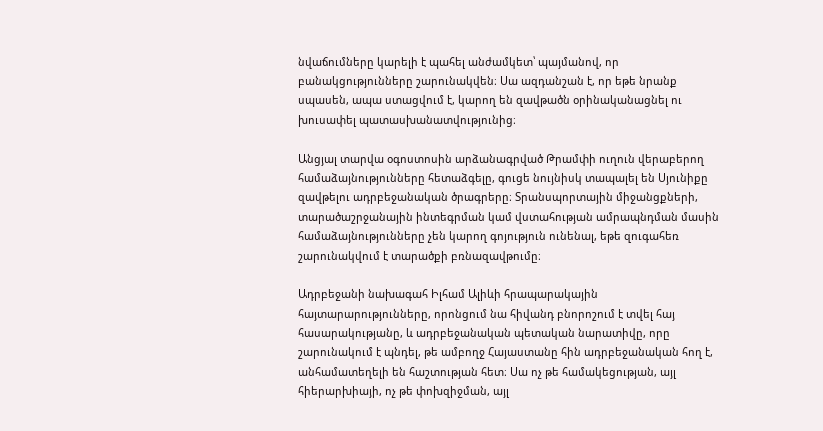նվաճումները կարելի է պահել անժամկետ՝ պայմանով, որ բանակցությունները շարունակվեն։ Սա ազդանշան է, որ եթե նրանք սպասեն, ապա ստացվում է, կարող են զավթածն օրինականացնել ու խուսափել պատասխանատվությունից։

Անցյալ տարվա օգոստոսին արձանագրված Թրամփի ուղուն վերաբերող համաձայնությունները հետաձգելը, գուցե նույնիսկ տապալել են Սյունիքը զավթելու ադրբեջանական ծրագրերը։ Տրանսպորտային միջանցքների, տարածաշրջանային ինտեգրման կամ վստահության ամրապնդման մասին համաձայնությունները չեն կարող գոյություն ունենալ, եթե զուգահեռ շարունակվում է տարածքի բռնազավթումը։

Ադրբեջանի նախագահ Իլհամ Ալիևի հրապարակային հայտարարությունները, որոնցում նա հիվանդ բնորոշում է տվել հայ հասարակությանը, և ադրբեջանական պետական նարատիվը, որը շարունակում է պնդել, թե ամբողջ Հայաստանը հին ադրբեջանական հող է, անհամատեղելի են հաշտության հետ։ Սա ոչ թե համակեցության, այլ հիերարխիայի, ոչ թե փոխզիջման, այլ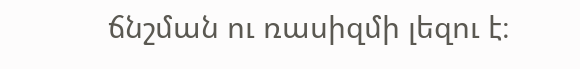ճնշման ու ռասիզմի լեզու է։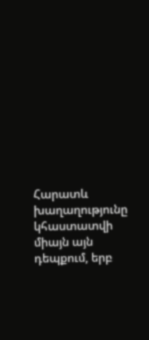Հարատև խաղաղությունը կհաստատվի միայն այն դեպքում, երբ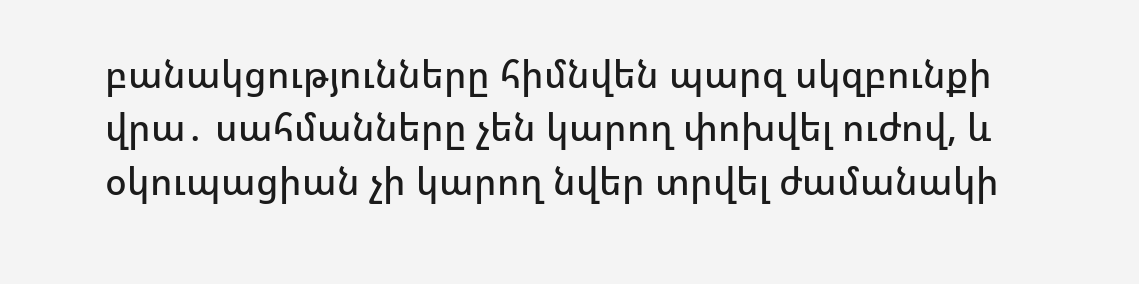բանակցությունները հիմնվեն պարզ սկզբունքի վրա․ սահմանները չեն կարող փոխվել ուժով, և օկուպացիան չի կարող նվեր տրվել ժամանակի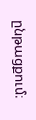ընթացքում։